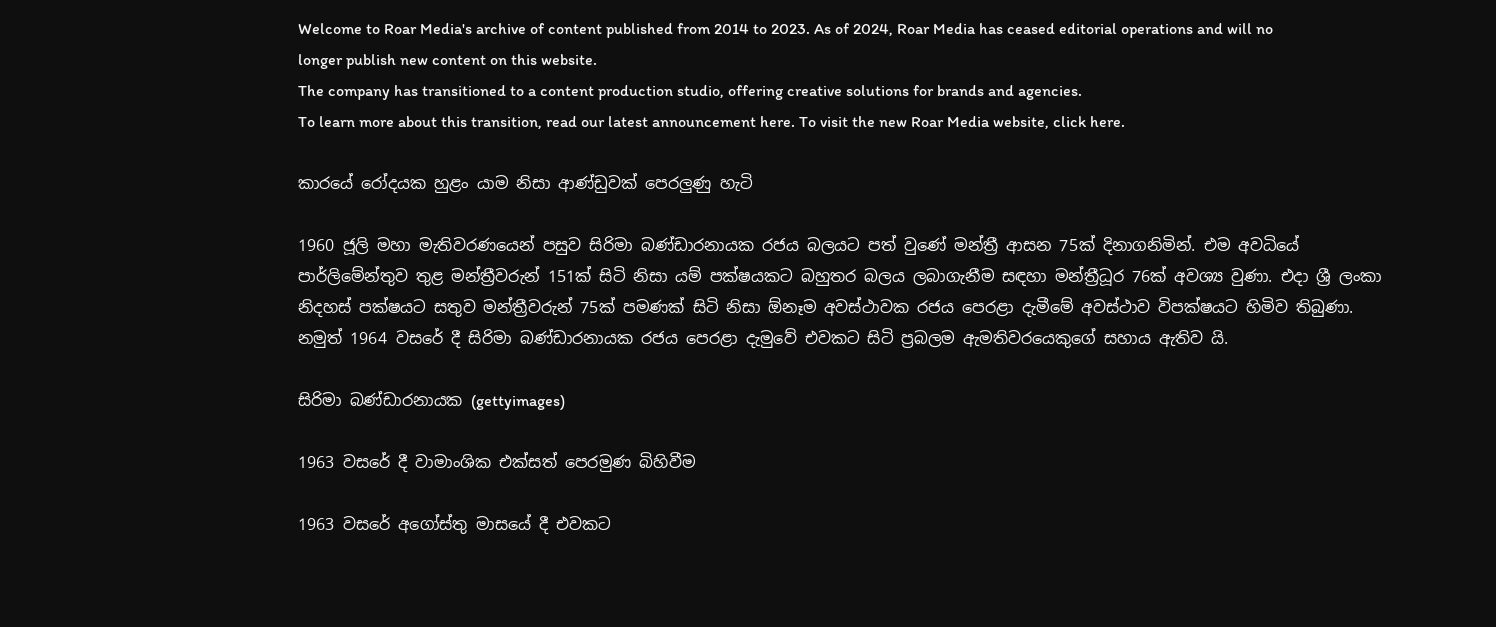Welcome to Roar Media's archive of content published from 2014 to 2023. As of 2024, Roar Media has ceased editorial operations and will no longer publish new content on this website.
The company has transitioned to a content production studio, offering creative solutions for brands and agencies.
To learn more about this transition, read our latest announcement here. To visit the new Roar Media website, click here.

කාරයේ රෝදයක හුළං යාම නිසා ආණ්ඩුවක් පෙරලුණු හැටි

1960 ජූලි මහා මැතිවරණයෙන් පසුව සිරිමා බණ්ඩාරනායක රජය බලයට පත් වුණේ මන්ත්‍රී ආසන 75ක් දිනාගනිමින්. එම අවධියේ පාර්ලිමේන්තුව තුළ මන්ත්‍රීවරුන් 151ක් සිටි නිසා යම් පක්ෂයකට බහුතර බලය ලබාගැනීම සඳහා මන්ත්‍රීධූර 76ක් අවශ්‍ය වුණා. එදා ශ්‍රී ලංකා නිදහස් පක්ෂයට සතුව මන්ත්‍රීවරුන් 75ක් පමණක් සිටි නිසා ඕනෑම අවස්ථාවක රජය පෙරළා දැමීමේ අවස්ථාව විපක්ෂයට හිමිව තිබුණා. නමුත් 1964 වසරේ දී සිරිමා බණ්ඩාරනායක රජය පෙරළා දැමුවේ එවකට සිටි ප්‍රබලම ඇමතිවරයෙකුගේ සහාය ඇතිව යි.

සිරිමා බණ්ඩාරනායක (gettyimages)

1963 වසරේ දී වාමාංශික එක්සත් පෙරමුණ බිහිවීම

1963 වසරේ අගෝස්තු මාසයේ දී එවකට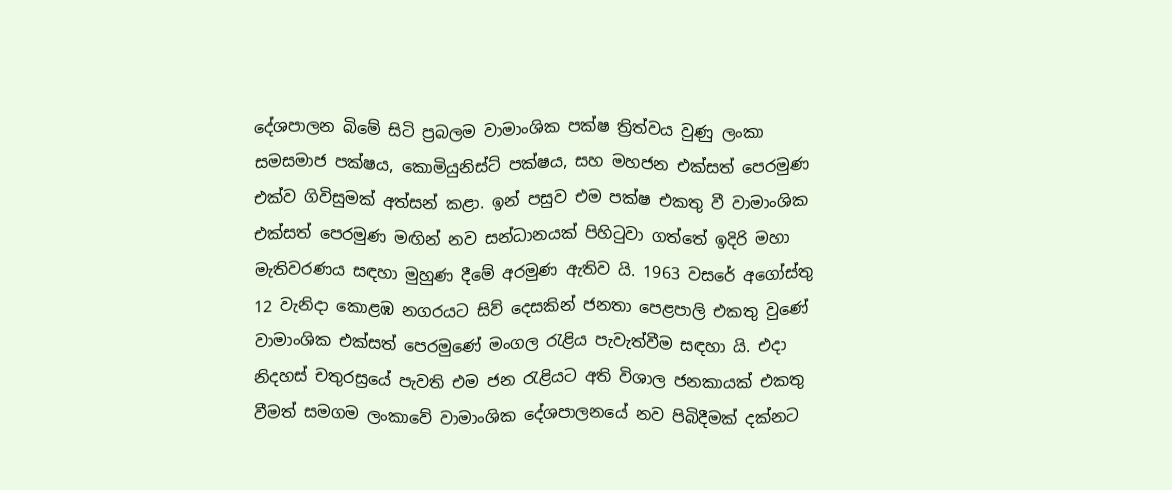දේශපාලන බිමේ සිටි ප්‍රබලම වාමාංශික පක්ෂ ත්‍රිත්වය වුණු ලංකා සමසමාජ පක්ෂය, කොමියුනිස්ට් පක්ෂය, සහ මහජන එක්සත් පෙරමුණ එක්ව ගිවිසුමක් අත්සන් කළා. ඉන් පසුව එම පක්ෂ එකතු වී වාමාංශික එක්සත් පෙරමුණ මඟින් නව සන්ධානයක් පිහිටුවා ගත්තේ ඉදිරි මහා මැතිවරණය සඳහා මුහුණ දීමේ අරමුණ ඇතිව යි. 1963 වසරේ අගෝස්තු 12 වැනිදා කොළඹ නගරයට සිව් දෙසකින් ජනතා පෙළපාලි එකතු වුණේ වාමාංශික එක්සත් පෙරමුණේ මංගල රැළිය පැවැත්වීම සඳහා යි. එදා නිදහස් චතුරස්‍රයේ පැවති එම ජන රැළියට අති විශාල ජනකායක් එකතු වීමත් සමගම ලංකාවේ වාමාංශික දේශපාලනයේ නව පිබිදීමක් දක්නට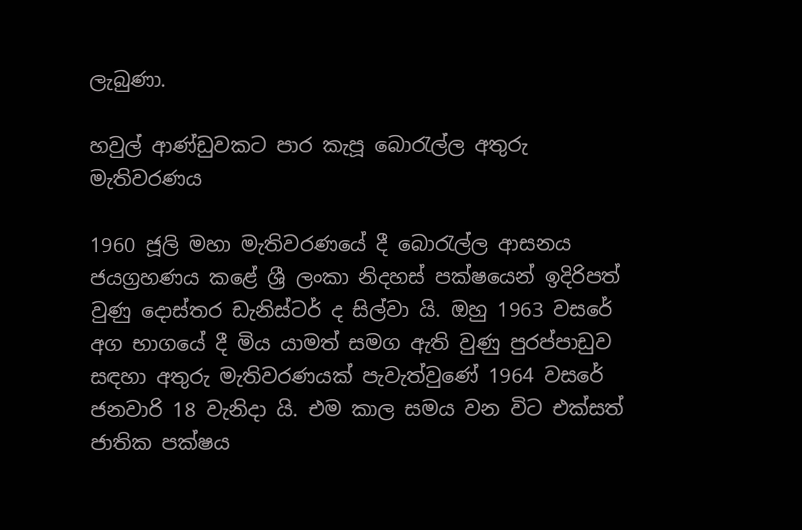ලැබුණා.

හවුල් ආණ්ඩුවකට පාර කැපූ බොරැල්ල අතුරු මැතිවරණය

1960 ජූලි මහා මැතිවරණයේ දී බොරැල්ල ආසනය ජයග්‍රහණය කළේ ශ්‍රී ලංකා නිදහස් පක්ෂයෙන් ඉදිරිපත් වුණු දොස්තර ඩැනිස්ටර් ද සිල්වා යි. ඔහු 1963 වසරේ අග භාගයේ දී මිය යාමත් සමග ඇති වුණු පුරප්පාඩුව සඳහා අතුරු මැතිවරණයක් පැවැත්වුණේ 1964 වසරේ ජනවාරි 18 වැනිදා යි. එම කාල සමය වන විට එක්සත් ජාතික පක්ෂය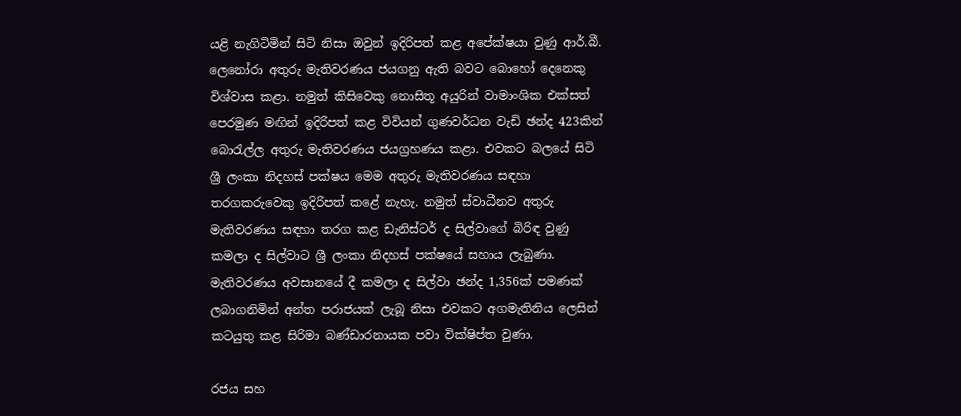යළි නැගිටිමින් සිටි නිසා ඔවුන් ඉදිරිපත් කළ අපේක්ෂයා වුණු ආර්.බී. ලෙනෝරා අතුරු මැතිවරණය ජයගනු ඇති බවට බොහෝ දෙනෙකු විශ්වාස කළා. නමුත් කිසිවෙකු නොසිතූ අයුරින් වාමාංශික එක්සත් පෙරමුණ මඟින් ඉදිරිපත් කළ විවියන් ගුණවර්ධන වැඩි ඡන්ද 423කින් බොරැල්ල අතුරු මැතිවරණය ජයග්‍රහණය කළා. එවකට බලයේ සිටි ශ්‍රී ලංකා නිදහස් පක්ෂය මෙම අතුරු මැතිවරණය සඳහා තරගකරුවෙකු ඉදිරිපත් කළේ නැහැ. නමුත් ස්වාධීනව අතුරු මැතිවරණය සඳහා තරග කළ ඩැනිස්ටර් ද සිල්වාගේ බිරිඳ වුණු කමලා ද සිල්වාට ශ්‍රී ලංකා නිදහස් පක්ෂයේ සහාය ලැබුණා. මැතිවරණය අවසානයේ දී කමලා ද සිල්වා ඡන්ද 1,356ක් පමණක් ලබාගනිමින් අන්ත පරාජයක් ලැබූ නිසා එවකට අගමැතිනිය ලෙසින් කටයුතු කළ සිරිමා බණ්ඩාරනායක පවා වික්ෂිප්ත වුණා.

රජය සහ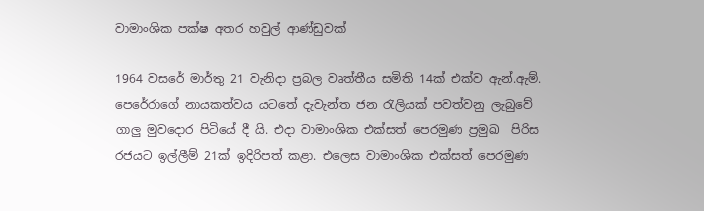වාමාංශික පක්ෂ අතර හවුල් ආණ්ඩුවක්

1964 වසරේ මාර්තු 21 වැනිදා ප්‍රබල වෘත්තීය සමිති 14ක් එක්ව ඇන්.ඇම්. පෙරේරාගේ නායකත්වය යටතේ දැවැන්ත ජන රැලියක් පවත්වනු ලැබුවේ ගාලු මුවදොර පිටියේ දී යි. එදා වාමාංශික එක්සත් පෙරමුණ ප්‍රමුඛ  පිරිස රජයට ඉල්ලීම් 21ක් ඉදිරිපත් කළා. එලෙස වාමාංශික එක්සත් පෙරමුණ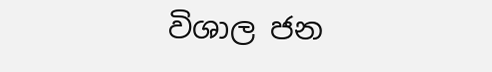විශාල ජන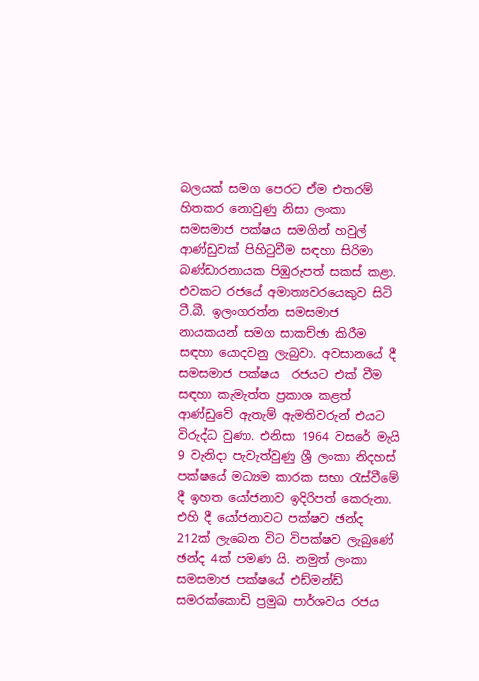බලයක් සමග පෙරට ඒම එතරම් හිතකර නොවුණු නිසා ලංකා සමසමාජ පක්ෂය සමගින් හවුල් ආණ්ඩුවක් පිහිටුවීම සඳහා සිරිමා බණ්ඩාරනායක පිඹුරුපත් සකස් කළා. එවකට රජයේ අමාත්‍යවරයෙකුව සිටි ටී.බී. ඉලංගරත්න සමසමාජ නායකයන් සමග සාකච්ඡා කිරීම සඳහා යොදවනු ලැබුවා. අවසානයේ දී සමසමාජ පක්ෂය  රජයට එක් වීම සඳහා කැමැත්ත ප්‍රකාශ කළත් ආණ්ඩුවේ ඇතැම් ඇමතිවරුන් එයට විරුද්ධ වුණා. එනිසා 1964 වසරේ මැයි 9 වැනිදා පැවැත්වුණු ශ්‍රී ලංකා නිදහස් පක්ෂයේ මධ්‍යම කාරක සභා රැස්වීමේ දී ඉහත යෝජනාව ඉදිරිපත් කෙරුනා. එහි දී යෝජනාවට පක්ෂව ඡන්ද 212ක් ලැබෙන විට විපක්ෂව ලැබුණේ ඡන්ද 4ක් පමණ යි. නමුත් ලංකා සමසමාජ පක්ෂයේ එඩ්මන්ඩ් සමරක්කොඩි ප්‍රමුඛ පාර්ශවය රජය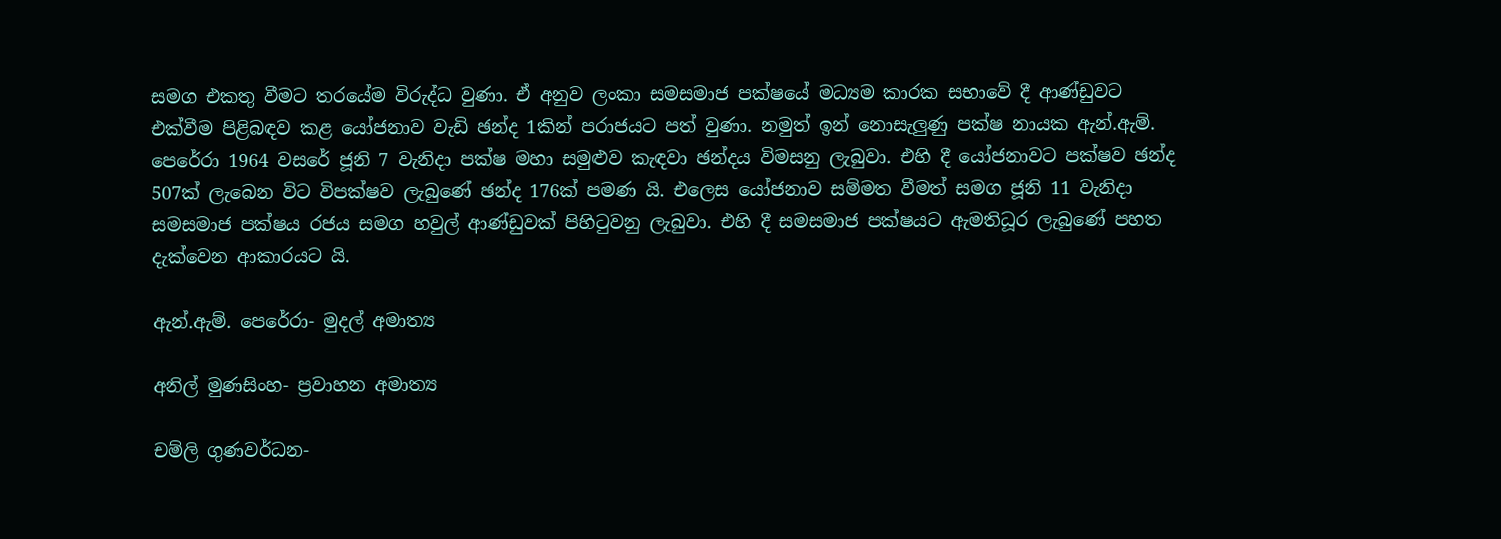සමග එකතු වීමට තරයේම විරුද්ධ වුණා. ඒ අනුව ලංකා සමසමාජ පක්ෂයේ මධ්‍යම කාරක සභාවේ දී ආණ්ඩුවට එක්වීම පිළිබඳව කළ යෝජනාව වැඩි ඡන්ද 1කින් පරාජයට පත් වුණා. නමුත් ඉන් නොසැලුණු පක්ෂ නායක ඇන්.ඇම්. පෙරේරා 1964 වසරේ ජූනි 7 වැනිදා පක්ෂ මහා සමුළුව කැඳවා ඡන්දය විමසනු ලැබුවා. එහි දී යෝජනාවට පක්ෂව ඡන්ද 507ක් ලැබෙන විට විපක්ෂව ලැබුණේ ඡන්ද 176ක් පමණ යි. එලෙස යෝජනාව සම්මත වීමත් සමග ජූනි 11 වැනිදා සමසමාජ පක්ෂය රජය සමග හවුල් ආණ්ඩුවක් පිහිටුවනු ලැබුවා. එහි දී සමසමාජ පක්ෂයට ඇමතිධූර ලැබුණේ පහත දැක්වෙන ආකාරයට යි.

ඇන්.ඇම්. පෙරේරා- මුදල් අමාත්‍ය

අනිල් මුණසිංහ- ප්‍රවාහන අමාත්‍ය

චම්ලි ගුණවර්ධන-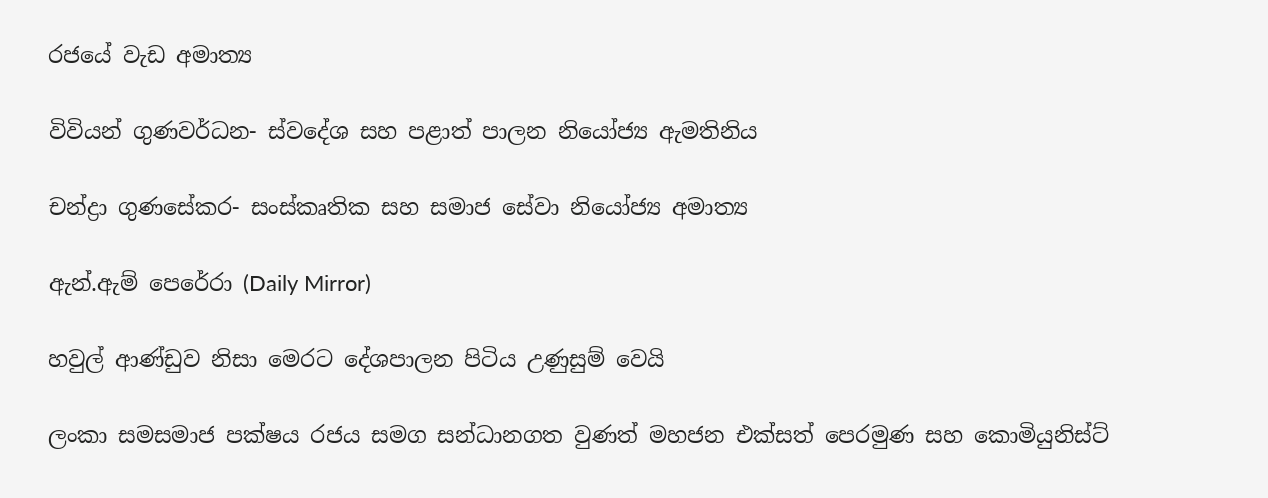රජයේ වැඩ අමාත්‍ය

විවියන් ගුණවර්ධන- ස්වදේශ සහ පළාත් පාලන නියෝජ්‍ය ඇමතිනිය

චන්ද්‍රා ගුණසේකර- සංස්කෘතික සහ සමාජ සේවා නියෝජ්‍ය අමාත්‍ය

ඇන්.ඇම් පෙරේරා (Daily Mirror)

හවුල් ආණ්ඩුව නිසා මෙරට දේශපාලන පිටිය උණුසුම් වෙයි

ලංකා සමසමාජ පක්ෂය රජය සමග සන්ධානගත වුණත් මහජන එක්සත් පෙරමුණ සහ කොමියුනිස්ට්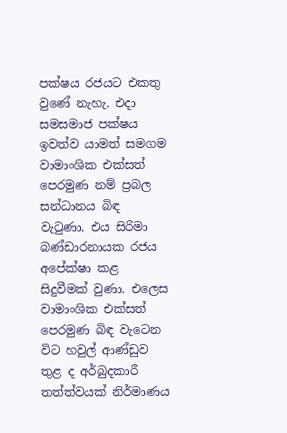පක්ෂය රජයට එකතු වුණේ නැහැ. එදා සමසමාජ පක්ෂය ඉවත්ව යාමත් සමගම වාමාංශික එක්සත් පෙරමුණ නම් ප්‍රබල සන්ධානය බිඳ වැටුණා. එය සිරිමා බණ්ඩාරනායක රජය අපේක්ෂා කළ සිදුවීමක් වුණා. එලෙස වාමාංශික එක්සත් පෙරමුණ බිඳ වැටෙන විට හවුල් ආණ්ඩුව තුළ ද අර්බුදකාරී තත්ත්වයක් නිර්මාණය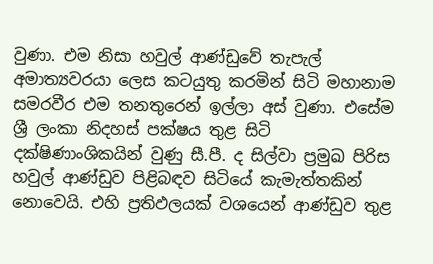වුණා. එම නිසා හවුල් ආණ්ඩුවේ තැපැල් අමාත්‍යවරයා ලෙස කටයුතු කරමින් සිටි මහානාම සමරවීර එම තනතුරෙන් ඉල්ලා අස් වුණා. එසේම ශ්‍රී ලංකා නිදහස් පක්ෂය තුළ සිටි දක්ෂිණාංශිකයින් වුණු සී.පී. ද සිල්වා ප්‍රමුඛ පිරිස හවුල් ආණ්ඩුව පිළිබඳව සිටියේ කැමැත්තකින් නොවෙයි. එහි ප්‍රතිඵලයක් වශයෙන් ආණ්ඩුව තුළ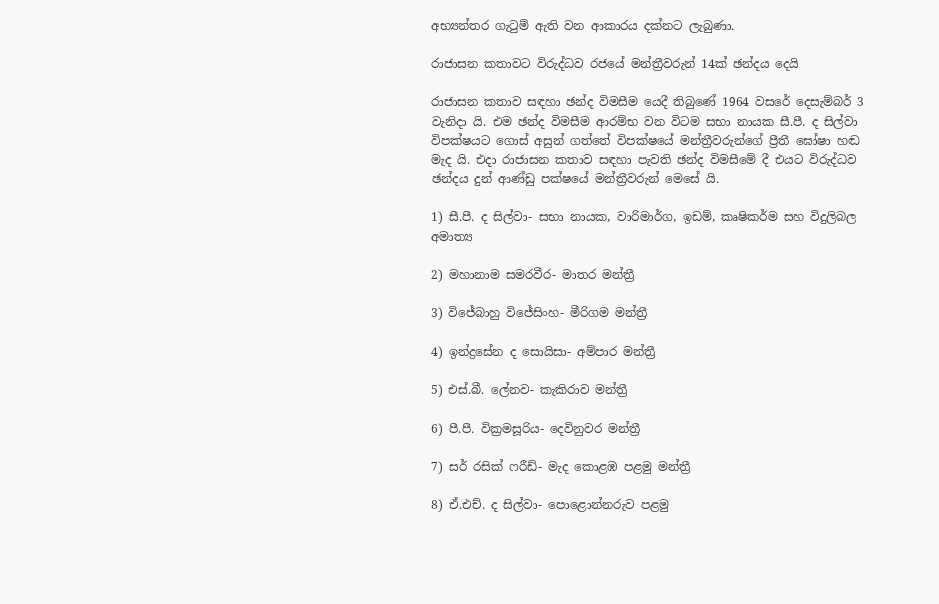අභ්‍යන්තර ගැටුම් ඇති වන ආකාරය දක්නට ලැබුණා.

රාජාසන කතාවට විරුද්ධව රජයේ මන්ත්‍රීවරුන් 14ක් ඡන්දය දෙයි

රාජාසන කතාව සඳහා ඡන්ද විමසීම යෙදී තිබුණේ 1964 වසරේ දෙසැම්බර් 3 වැනිදා යි. එම ඡන්ද විමසීම ආරම්භ වන විටම සභා නායක සී.පී. ද සිල්වා විපක්ෂයට ගොස් අසුන් ගත්තේ විපක්ෂයේ මන්ත්‍රීවරුන්ගේ ප්‍රීතී ඝෝෂා හඬ මැද යි. එදා රාජාසන කතාව සඳහා පැවති ඡන්ද විමසීමේ දී එයට විරුද්ධව ඡන්දය දුන් ආණ්ඩු පක්ෂයේ මන්ත්‍රීවරුන් මෙසේ යි.

1) සී.පී. ද සිල්වා- සභා නායක, වාරිමාර්ග, ඉඩම්, කෘෂිකර්ම සහ විදුලිබල අමාත්‍ය

2) මහානාම සමරවීර- මාතර මන්ත්‍රී

3) විජේබාහු විජේසිංහ- මීරිගම මන්ත්‍රී

4) ඉන්ද්‍රසේන ද සොයිසා- අම්පාර මන්ත්‍රී

5) එස්.බී. ලේනව- කැකිරාව මන්ත්‍රී

6) පී.පී. වික්‍රමසූරිය- දෙවිනුවර මන්ත්‍රී

7) සර් රසික් ෆරීඩ්- මැද කොළඹ පළමු මන්ත්‍රී

8) ඒ.එච්. ද සිල්වා- පොළොන්නරුව පළමු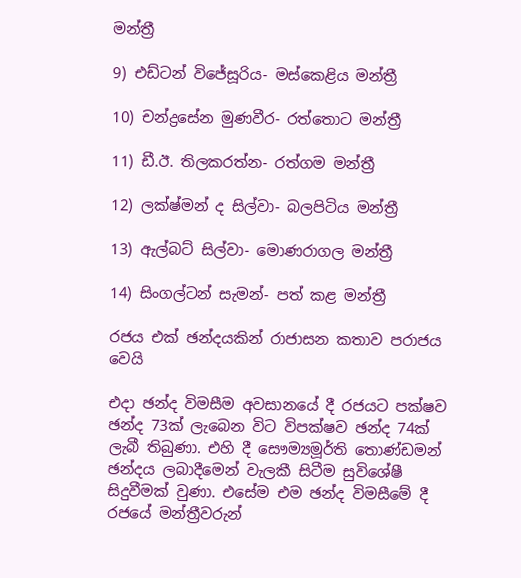මන්ත්‍රී

9) එඩ්ටන් විජේසූරිය- මස්කෙළිය මන්ත්‍රී

10) චන්ද්‍රසේන මුණවීර- රත්තොට මන්ත්‍රී

11) ඩී.ඊ. තිලකරත්න- රත්ගම මන්ත්‍රී

12) ලක්ෂ්මන් ද සිල්වා- බලපිටිය මන්ත්‍රී

13) ඇල්බට් සිල්වා- මොණරාගල මන්ත්‍රී

14) සිංගල්ටන් සැමන්- පත් කළ මන්ත්‍රී

රජය එක් ඡන්දයකින් රාජාසන කතාව පරාජය වෙයි

එදා ඡන්ද විමසීම අවසානයේ දී රජයට පක්ෂව ඡන්ද 73ක් ලැබෙන විට විපක්ෂව ඡන්ද 74ක් ලැබී තිබුණා. එහි දී සෞම්‍යමූර්ති තොණ්ඩමන් ඡන්දය ලබාදීමෙන් වැලකී සිටීම සුවිශේෂී සිදුවීමක් වුණා. එසේම එම ඡන්ද විමසීමේ දී රජයේ මන්ත්‍රීවරුන්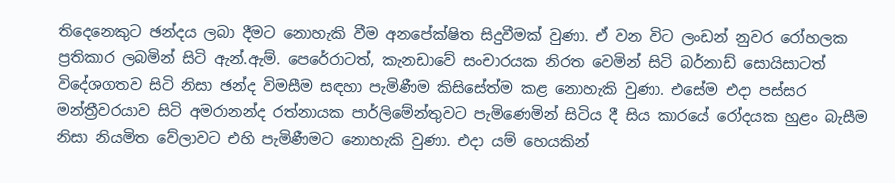තිදෙනෙකුට ඡන්දය ලබා දීමට නොහැකි වීම අනපේක්ෂිත සිදුවීමක් වුණා. ඒ වන විට ලංඩන් නුවර රෝහලක ප්‍රතිකාර ලබමින් සිටි ඇන්.ඇම්. පෙරේරාටත්, කැනඩාවේ සංචාරයක නිරත වෙමින් සිටි බර්නාඩ් සොයිසාටත් විදේශගතව සිටි නිසා ඡන්ද විමසීම සඳහා පැමිණීම කිසිසේත්ම කළ නොහැකි වුණා. එසේම එදා පස්සර මන්ත්‍රීවරයාව සිටි අමරානන්ද රත්නායක පාර්ලිමේන්තුවට පැමිණෙමින් සිටිය දී සිය කාරයේ රෝදයක හුළං බැසීම නිසා නියමිත වේලාවට එහි පැමිණීමට නොහැකි වුණා. එදා යම් හෙයකින්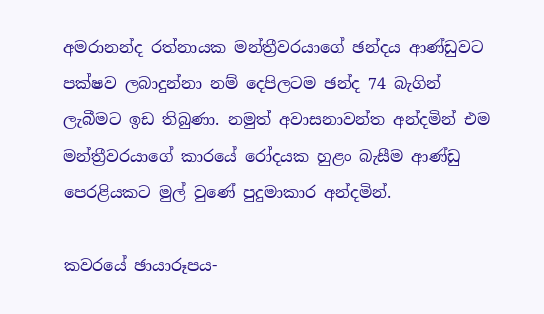අමරානන්ද රත්නායක මන්ත්‍රීවරයාගේ ඡන්දය ආණ්ඩුවට පක්ෂව ලබාදුන්නා නම් දෙපිලටම ඡන්ද 74 බැගින් ලැබීමට ඉඩ තිබුණා. නමුත් අවාසනාවන්ත අන්දමින් එම මන්ත්‍රීවරයාගේ කාරයේ රෝදයක හුළං බැසීම ආණ්ඩු පෙරළියකට මුල් වුණේ පුදුමාකාර අන්දමින්.

කවරයේ ඡායාරූපය-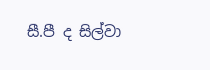සී.පී ද සිල්වා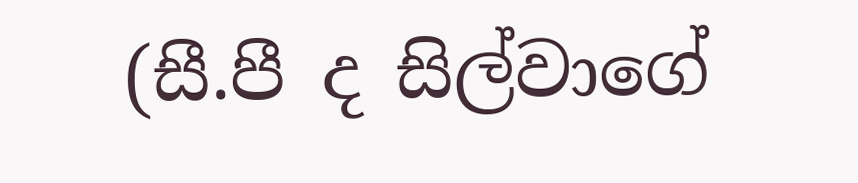(සී.පී ද සිල්වාගේ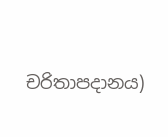චරිතාපදානය)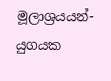මූලාශ්‍රයයන්- යුගයක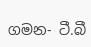ගමන- ටී.බී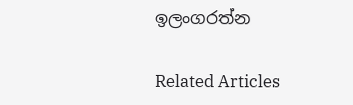ඉලංගරත්න

Related Articles